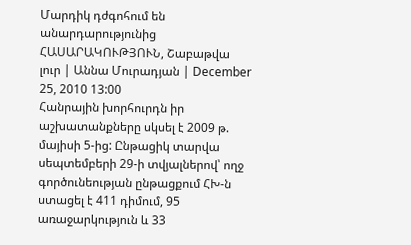Մարդիկ դժգոհում են անարդարությունից
ՀԱՍԱՐԱԿՈՒԹՅՈՒՆ, Շաբաթվա լուր | Աննա Մուրադյան | December 25, 2010 13:00
Հանրային խորհուրդն իր աշխատանքները սկսել է 2009 թ. մայիսի 5-ից: Ընթացիկ տարվա սեպտեմբերի 29-ի տվյալներով՝ ողջ գործունեության ընթացքում ՀԽ-ն ստացել է 411 դիմում, 95 առաջարկություն և 33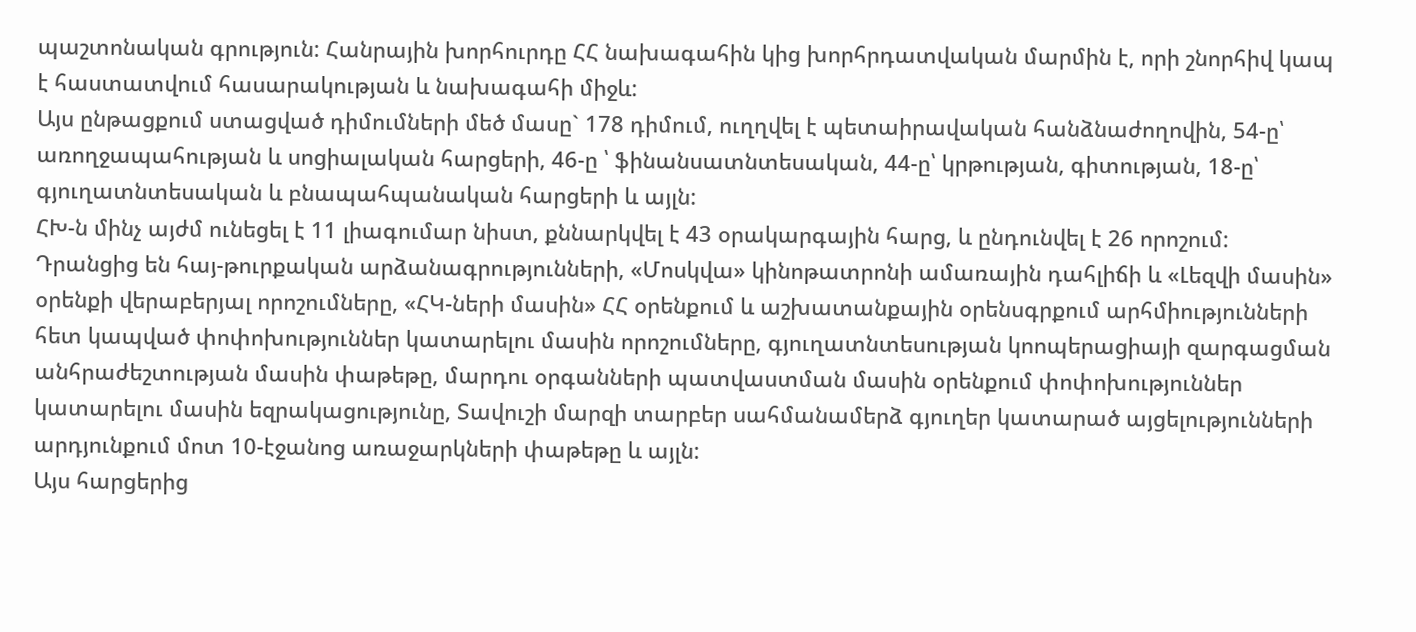պաշտոնական գրություն: Հանրային խորհուրդը ՀՀ նախագահին կից խորհրդատվական մարմին է, որի շնորհիվ կապ է հաստատվում հասարակության և նախագահի միջև:
Այս ընթացքում ստացված դիմումների մեծ մասը` 178 դիմում, ուղղվել է պետաիրավական հանձնաժողովին, 54-ը՝ առողջապահության և սոցիալական հարցերի, 46-ը ՝ ֆինանսատնտեսական, 44-ը՝ կրթության, գիտության, 18-ը՝ գյուղատնտեսական և բնապահպանական հարցերի և այլն:
ՀԽ-ն մինչ այժմ ունեցել է 11 լիագումար նիստ, քննարկվել է 43 օրակարգային հարց, և ընդունվել է 26 որոշում: Դրանցից են հայ-թուրքական արձանագրությունների, «Մոսկվա» կինոթատրոնի ամառային դահլիճի և «Լեզվի մասին» օրենքի վերաբերյալ որոշումները, «ՀԿ-ների մասին» ՀՀ օրենքում և աշխատանքային օրենսգրքում արհմիությունների հետ կապված փոփոխություններ կատարելու մասին որոշումները, գյուղատնտեսության կոոպերացիայի զարգացման անհրաժեշտության մասին փաթեթը, մարդու օրգանների պատվաստման մասին օրենքում փոփոխություններ կատարելու մասին եզրակացությունը, Տավուշի մարզի տարբեր սահմանամերձ գյուղեր կատարած այցելությունների արդյունքում մոտ 10-էջանոց առաջարկների փաթեթը և այլն:
Այս հարցերից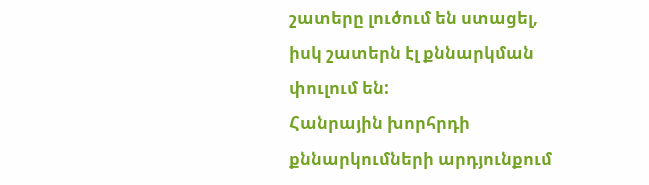շատերը լուծում են ստացել, իսկ շատերն էլ քննարկման փուլում են:
Հանրային խորհրդի քննարկումների արդյունքում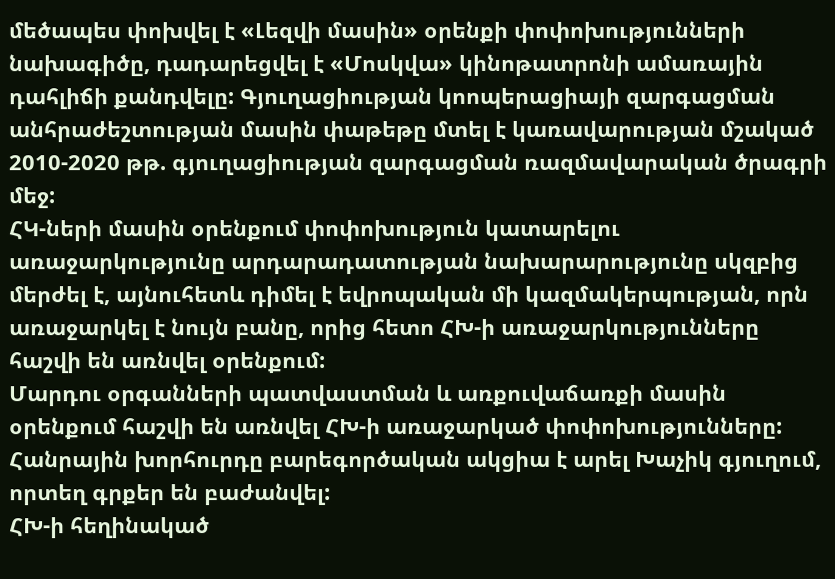մեծապես փոխվել է «Լեզվի մասին» օրենքի փոփոխությունների նախագիծը, դադարեցվել է «Մոսկվա» կինոթատրոնի ամառային դահլիճի քանդվելը: Գյուղացիության կոոպերացիայի զարգացման անհրաժեշտության մասին փաթեթը մտել է կառավարության մշակած 2010-2020 թթ. գյուղացիության զարգացման ռազմավարական ծրագրի մեջ:
ՀԿ-ների մասին օրենքում փոփոխություն կատարելու առաջարկությունը արդարադատության նախարարությունը սկզբից մերժել է, այնուհետև դիմել է եվրոպական մի կազմակերպության, որն առաջարկել է նույն բանը, որից հետո ՀԽ-ի առաջարկությունները հաշվի են առնվել օրենքում:
Մարդու օրգանների պատվաստման և առքուվաճառքի մասին օրենքում հաշվի են առնվել ՀԽ-ի առաջարկած փոփոխությունները:
Հանրային խորհուրդը բարեգործական ակցիա է արել Խաչիկ գյուղում, որտեղ գրքեր են բաժանվել:
ՀԽ-ի հեղինակած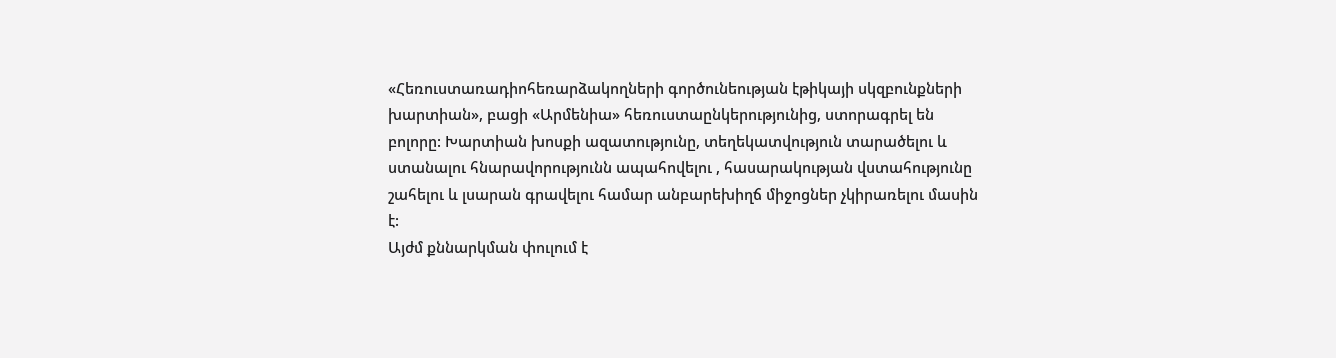«Հեռուստառադիոհեռարձակողների գործունեության էթիկայի սկզբունքների խարտիան», բացի «Արմենիա» հեռուստաընկերությունից, ստորագրել են բոլորը: Խարտիան խոսքի ազատությունը, տեղեկատվություն տարածելու և ստանալու հնարավորությունն ապահովելու , հասարակության վստահությունը շահելու և լսարան գրավելու համար անբարեխիղճ միջոցներ չկիրառելու մասին է:
Այժմ քննարկման փուլում է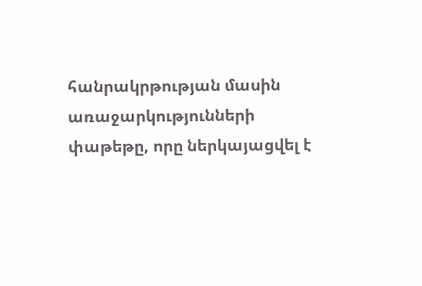հանրակրթության մասին առաջարկությունների փաթեթը, որը ներկայացվել է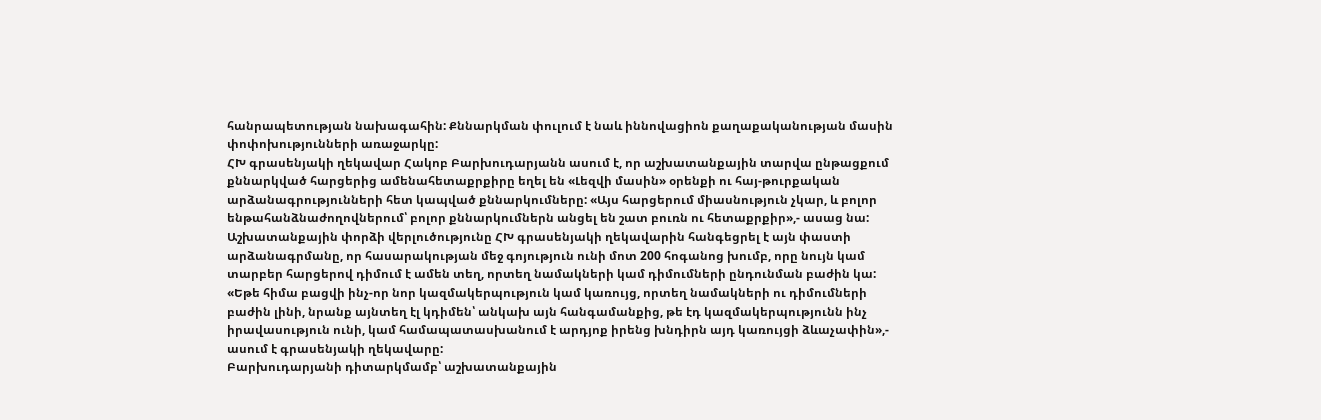հանրապետության նախագահին: Քննարկման փուլում է նաև իննովացիոն քաղաքականության մասին փոփոխությունների առաջարկը:
ՀԽ գրասենյակի ղեկավար Հակոբ Բարխուդարյանն ասում է, որ աշխատանքային տարվա ընթացքում քննարկված հարցերից ամենահետաքրքիրը եղել են «Լեզվի մասին» օրենքի ու հայ-թուրքական արձանագրությունների հետ կապված քննարկումները: «Այս հարցերում միասնություն չկար, և բոլոր ենթահանձնաժողովներում՝ բոլոր քննարկումներն անցել են շատ բուռն ու հետաքրքիր»,- ասաց նա:
Աշխատանքային փորձի վերլուծությունը ՀԽ գրասենյակի ղեկավարին հանգեցրել է այն փաստի արձանագրմանը, որ հասարակության մեջ գոյություն ունի մոտ 200 հոգանոց խումբ, որը նույն կամ տարբեր հարցերով դիմում է ամեն տեղ, որտեղ նամակների կամ դիմումների ընդունման բաժին կա: «Եթե հիմա բացվի ինչ-որ նոր կազմակերպություն կամ կառույց, որտեղ նամակների ու դիմումների բաժին լինի, նրանք այնտեղ էլ կդիմեն՝ անկախ այն հանգամանքից, թե էդ կազմակերպությունն ինչ իրավասություն ունի, կամ համապատասխանում է արդյոք իրենց խնդիրն այդ կառույցի ձևաչափին»,- ասում է գրասենյակի ղեկավարը:
Բարխուդարյանի դիտարկմամբ՝ աշխատանքային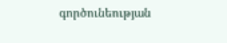գործունեության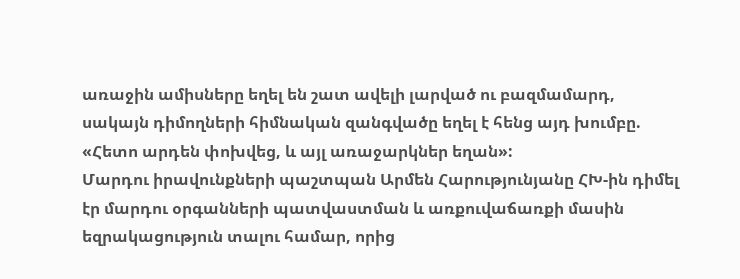առաջին ամիսները եղել են շատ ավելի լարված ու բազմամարդ, սակայն դիմողների հիմնական զանգվածը եղել է հենց այդ խումբը. «Հետո արդեն փոխվեց, և այլ առաջարկներ եղան»:
Մարդու իրավունքների պաշտպան Արմեն Հարությունյանը ՀԽ-ին դիմել էր մարդու օրգանների պատվաստման և առքուվաճառքի մասին եզրակացություն տալու համար, որից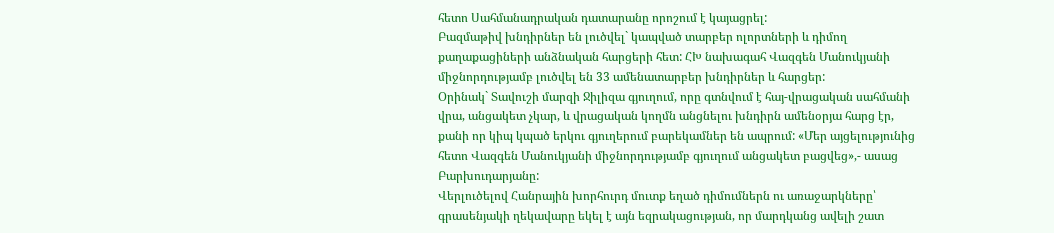հետո Սահմանադրական դատարանը որոշում է կայացրել:
Բազմաթիվ խնդիրներ են լուծվել` կապված տարբեր ոլորտների և դիմող քաղաքացիների անձնական հարցերի հետ: ՀԽ նախագահ Վազգեն Մանուկյանի միջնորդությամբ լուծվել են 33 ամենատարբեր խնդիրներ և հարցեր:
Օրինակ` Տավուշի մարզի Ջիլիզա գյուղում, որը գտնվում է հայ-վրացական սահմանի վրա, անցակետ չկար, և վրացական կողմն անցնելու խնդիրն ամենօրյա հարց էր, քանի որ կիպ կպած երկու գյուղերում բարեկամներ են ապրում: «Մեր այցելությունից հետո Վազգեն Մանուկյանի միջնորդությամբ գյուղում անցակետ բացվեց»,- ասաց Բարխուդարյանը:
Վերլուծելով Հանրային խորհուրդ մուտք եղած դիմումներն ու առաջարկները՝ գրասենյակի ղեկավարը եկել է այն եզրակացության, որ մարդկանց ավելի շատ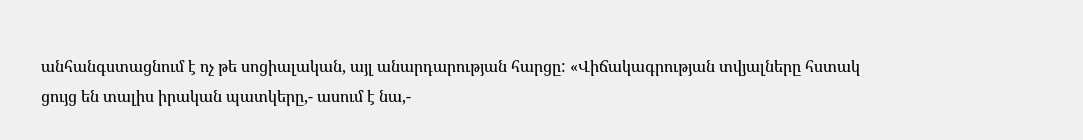անհանգստացնում է ոչ թե սոցիալական, այլ անարդարության հարցը: «Վիճակագրության տվյալները հստակ ցույց են տալիս իրական պատկերը,- ասում է նա,-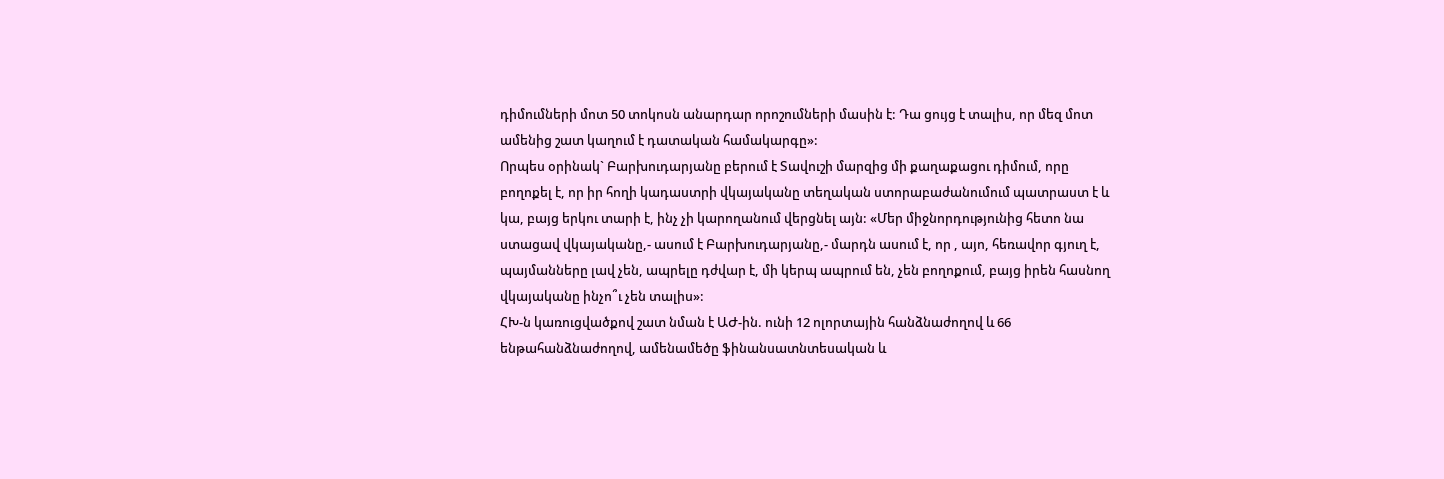դիմումների մոտ 50 տոկոսն անարդար որոշումների մասին է: Դա ցույց է տալիս, որ մեզ մոտ ամենից շատ կաղում է դատական համակարգը»:
Որպես օրինակ` Բարխուդարյանը բերում է Տավուշի մարզից մի քաղաքացու դիմում, որը բողոքել է, որ իր հողի կադաստրի վկայականը տեղական ստորաբաժանումում պատրաստ է և կա, բայց երկու տարի է, ինչ չի կարողանում վերցնել այն: «Մեր միջնորդությունից հետո նա ստացավ վկայականը,- ասում է Բարխուդարյանը,- մարդն ասում է, որ , այո, հեռավոր գյուղ է, պայմանները լավ չեն, ապրելը դժվար է, մի կերպ ապրում են, չեն բողոքում, բայց իրեն հասնող վկայականը ինչո՞ւ չեն տալիս»:
ՀԽ-ն կառուցվածքով շատ նման է ԱԺ-ին. ունի 12 ոլորտային հանձնաժողով և 66 ենթահանձնաժողով, ամենամեծը ֆինանսատնտեսական և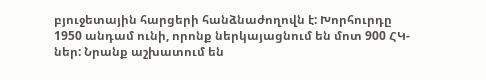բյուջետային հարցերի հանձնաժողովն է: Խորհուրդը 1950 անդամ ունի, որոնք ներկայացնում են մոտ 900 ՀԿ-ներ: Նրանք աշխատում են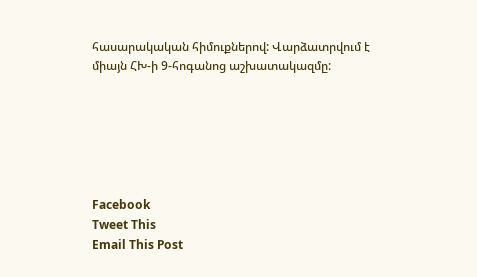հասարակական հիմուքներով: Վարձատրվում է միայն ՀԽ-ի 9-հոգանոց աշխատակազմը:






Facebook
Tweet This
Email This Post